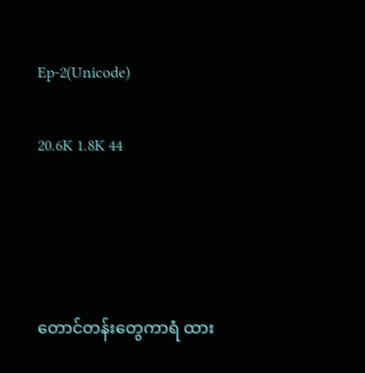Ep-2(Unicode)

20.6K 1.8K 44




တောင်တန်းတွေကာရံ ထား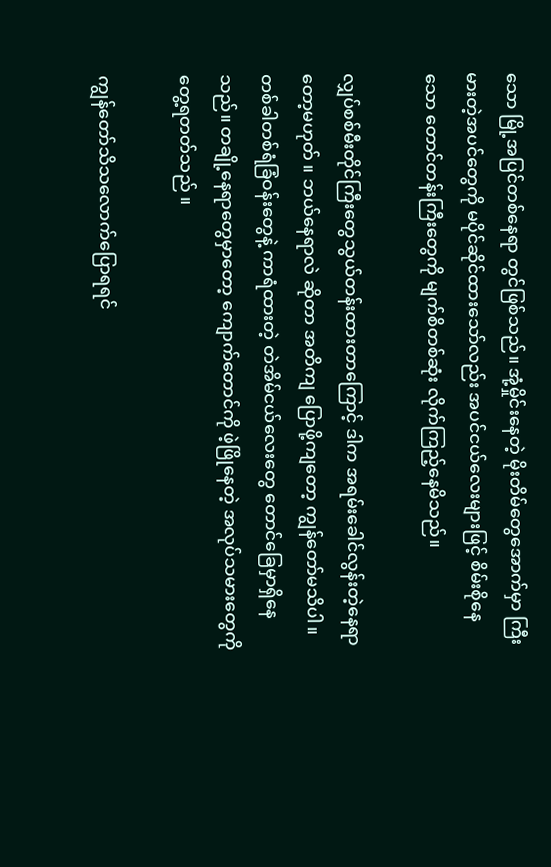သော မြို့အပြင်တစ်နေရာ တွင်ဖြစ်သည်။ အုံ့မှိုင်းနေတဲ့ မိုးတိမ်တွေအောက်မှာ ကြီးမားတဲ့အပင်တွေကို မပိုင်ဆိုင်ထားသော်လည်း အပင်ငယ်လေးများဖြင့် စိမ်းစိုနေသော တောင်တန်းကြီးတွေကို မျက်စိတစ်ဆုံး လိုက်ကြည့်နေမိသည်။

လျှပ်စစ်မီးတိုင်ကြီးတွေသွယ်တန်းထားတာကြောင့် ဒါက အရမ်းခေါင်လွန်းတဲ့နေရာတော့မဟုတ် ။ ဘယ်နေရာလဲ ဆိုတာ အတိကျ ပြောဖို့ကျတော့ ကျွန်တော်မသိပါ။ တစ်ခါတစ်ရံခြံဝန်းတွေနဲ့ ကာရံထားတဲ့ တဲအိမ်ငယ်လေးတွေ တောင်ခြေမှာရှိနေသည်။ တချို့နေရာတွေမှာတော့ ကျောက်တောင်ကို ဖဲ့ဖြိုနေတဲ့ အလုပ်သမားတွေကို တွေ့ရတတ်သည် ။

ကျွန်တော်သိသလောက်ပြောရရင်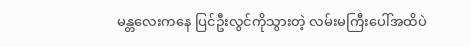မန္တလေးကနေ ပြင်ဦးလွင်ကိုသွားတဲ့ လမ်းမကြီးပေါ်အထိပဲ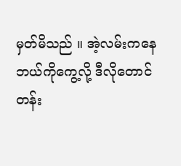မှတ်မိသည် ။ အဲ့လမ်းကနေ ဘယ်ကိုကွေ့လို့ ဒီလိုတောင်တန်း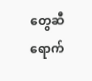တွေဆီ ရောက်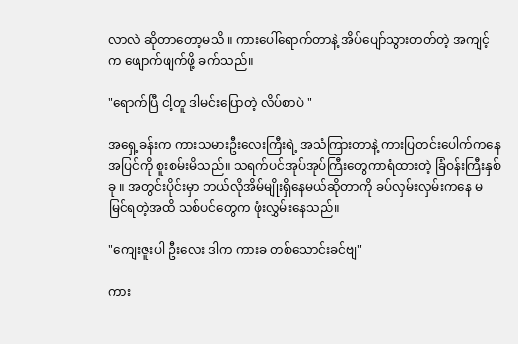လာလဲ ဆိုတာတော့မသိ ။ ကားပေါ်ရောက်တာနဲ့ အိပ်ပျော်သွားတတ်တဲ့ အကျင့်က ဖျောက်ဖျက်ဖို့ ခက်သည်။

"ရောက်ပြီ ငါ့တူ ဒါမင်းပြောတဲ့ လိပ်စာပဲ "

အရှေ့ခန်းက ကားသမားဦးလေးကြီးရဲ့ အသံကြားတာနဲ့ ကားပြတင်းပေါက်ကနေ အပြင်ကို စူးစမ်းမိသည်။ သရက်ပင်အုပ်အုပ်ကြီးတွေကာရံထားတဲ့ ခြံဝန်းကြီးနှစ်ခု ။ အတွင်းပိုင်းမှာ ဘယ်လိုအိမ်မျိုးရှိနေမယ်ဆိုတာကို ခပ်လှမ်းလှမ်းကနေ မမြင်ရတဲ့အထိ သစ်ပင်တွေက ဖုံးလွှမ်းနေသည်။

"ကျေးဇူးပါ ဦးလေး ဒါက ကားခ တစ်သောင်းခင်ဗျ"

ကား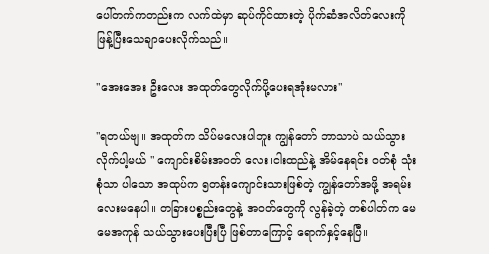ပေါ်တက်ကတည်းက လက်ထဲမှာ ဆုပ်ကိုင်ထားတဲ့ ပိုက်ဆံအလိတ်လေးကို ဖြန့်ပြီးသေချာပေးလိုက်သည်။

"အေးအေး ဦးလေး အထုတ်တွေလိုက်ပို့ပေးရအုံးမလား"

"ရတယ်ဗျ။ အထုတ်က သိပ်မလေးပါဘူး ကျွန်တော် ဘာသာပဲ သယ်သွားလိုက်ပါ့မယ် " ကျောင်းစိမ်းအဝတ် လေး၊ငါးထည်နဲ့ အိမ်နေရင်း ဝတ်စုံ သုံးစုံသာ ပါသော အထုပ်က ၅တန်းကျောင်းသားဖြစ်တဲ့ ကျွန်တော်အဖို့ အရမ်းလေးမနေပါ။ တခြားပစ္စည်းတွေနဲ့ အဝတ်တွေကို လွန်ခဲ့တဲ့ တစ်ပါတ်က မေမေအကုန် သယ်သွားပေးပြီးပြီ ဖြစ်တာကြောင့် ရောက်နှင့်နေပြီ။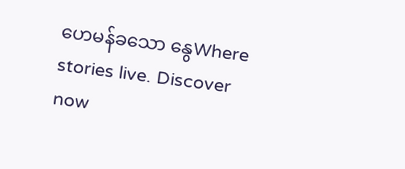ဟေမန်ခသော နွေWhere stories live. Discover now